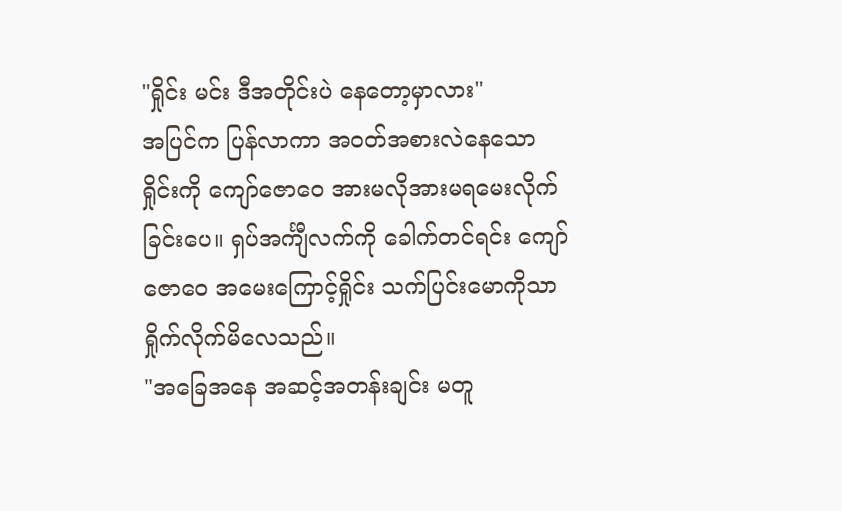"ရှိုင်း မင်း ဒီအတိုင်းပဲ နေတော့မှာလား"
အပြင်က ပြန်လာကာ အဝတ်အစားလဲနေသော ရှိုင်းကို ကျော်ဇောဝေ အားမလိုအားမရမေးလိုက်ခြင်းပေ။ ရှပ်အင်္ကျီလက်ကို ခေါက်တင်ရင်း ကျော်ဇောဝေ အမေးကြောင့်ရှိုင်း သက်ပြင်းမောကိုသာ ရှိုက်လိုက်မိလေသည်။
"အခြေအနေ အဆင့်အတန်းချင်း မတူ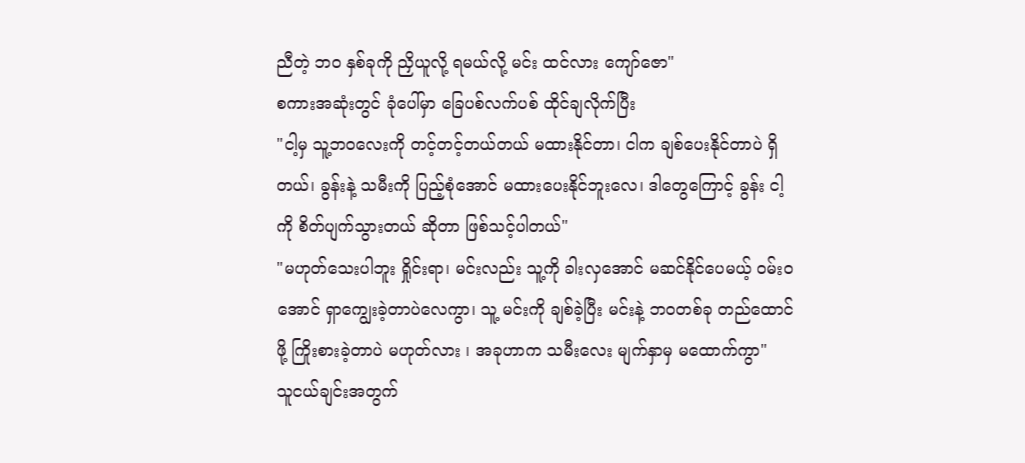ညီတဲ့ ဘဝ နှစ်ခုကို ညှိယူလို့ ရမယ်လို့ မင်း ထင်လား ကျော်ဇော"
စကားအဆုံးတွင် ခုံပေါ်မှာ ခြေပစ်လက်ပစ် ထိုင်ချလိုက်ပြီး
"ငါ့မှ သူ့ဘဝလေးကို တင့်တင့်တယ်တယ် မထားနိုင်တာ၊ ငါက ချစ်ပေးနိုင်တာပဲ ရှိတယ်၊ ခွန်းနဲ့ သမီးကို ပြည့်စုံအောင် မထားပေးနိုင်ဘူးလေ၊ ဒါတွေကြောင့် ခွန်း ငါ့ကို စိတ်ပျက်သွားတယ် ဆိုတာ ဖြစ်သင့်ပါတယ်"
"မဟုတ်သေးပါဘူး ရှိုင်းရာ၊ မင်းလည်း သူ့ကို ခါးလှအောင် မဆင်နိုင်ပေမယ့် ဝမ်းဝအောင် ရှာကျွေးခဲ့တာပဲလေကွာ၊ သူ့ မင်းကို ချစ်ခဲ့ပြီး မင်းနဲ့ ဘဝတစ်ခု တည်ထောင်ဖို့ ကြိုးစားခဲ့တာပဲ မဟုတ်လား ၊ အခုဟာက သမီးလေး မျက်နှာမှ မထောက်ကွာ"
သူငယ်ချင်းအတွက်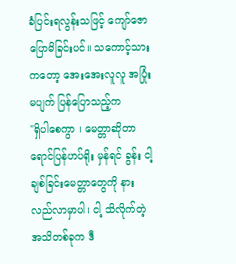ခံပြင်းရလွန်းသဖြင့် ကျော်ဇော ပြောမိခြင်းပင်။ သကောင့်သားကတော့ အေးအေးလူလူ အပြုံးမပျက် ပြန်ပြောသည့်က
"ရှိပါစေကွာ ၊ မေတ္တာဆိုတာ ရောင်ပြန်ဟပ်ရိုး မှန်ရင် ခွန်း ငါ့ ချစ်ခြင်းမေတ္တာတွေကို နားလည်လာမှာပါ၊ ငါ့ သိလိုက်တဲ့ အသိတစ်ခုက ဒီ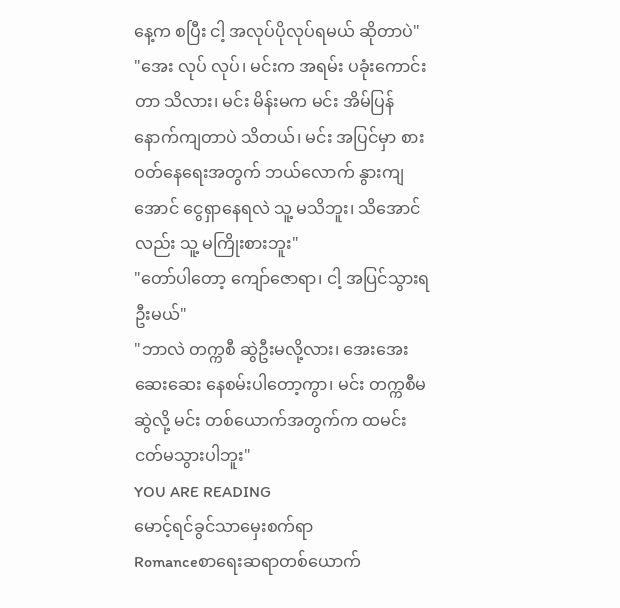နေ့က စပြီး ငါ့ အလုပ်ပိုလုပ်ရမယ် ဆိုတာပဲ"
"အေး လုပ် လုပ်၊ မင်းက အရမ်း ပခုံးကောင်းတာ သိလား၊ မင်း မိန်းမက မင်း အိမ်ပြန်နောက်ကျတာပဲ သိတယ်၊ မင်း အပြင်မှာ စားဝတ်နေရေးအတွက် ဘယ်လောက် နွားကျအောင် ငွေရှာနေရလဲ သူ့ မသိဘူး၊ သိအောင်လည်း သူ့ မကြိုးစားဘူး"
"တော်ပါတော့ ကျော်ဇောရာ၊ ငါ့ အပြင်သွားရဦးမယ်"
"ဘာလဲ တက္ကစီ ဆွဲဦးမလို့လား၊ အေးအေးဆေးဆေး နေစမ်းပါတော့ကွာ၊ မင်း တက္ကစီမဆွဲလို့ မင်း တစ်ယောက်အတွက်က ထမင်းငတ်မသွားပါဘူး"
YOU ARE READING
မောင့်ရင်ခွင်သာမှေးစက်ရာ
Romanceစာရေးဆရာတစ်ယောက်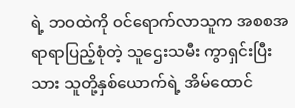ရဲ့ ဘဝထဲကို ဝင်ရောက်လာသူက အစစအရာရာပြည့်စုံတဲ့ သူဌေးသမီး ကွာရှင်းပြီးသား သူတို့နှစ်ယောက်ရဲ့ အိမ်ထောင်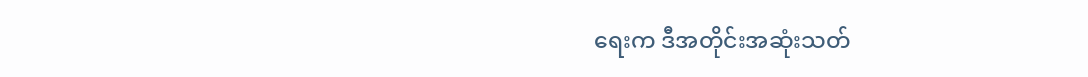ရေးက ဒီအတိုင်းအဆုံးသတ်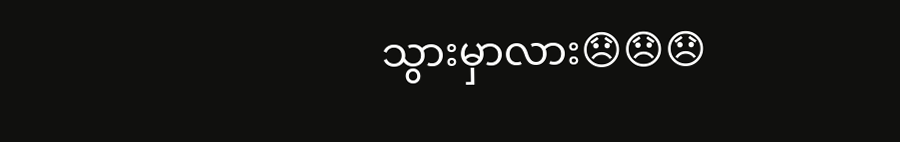သွားမှာလား😞😞😞